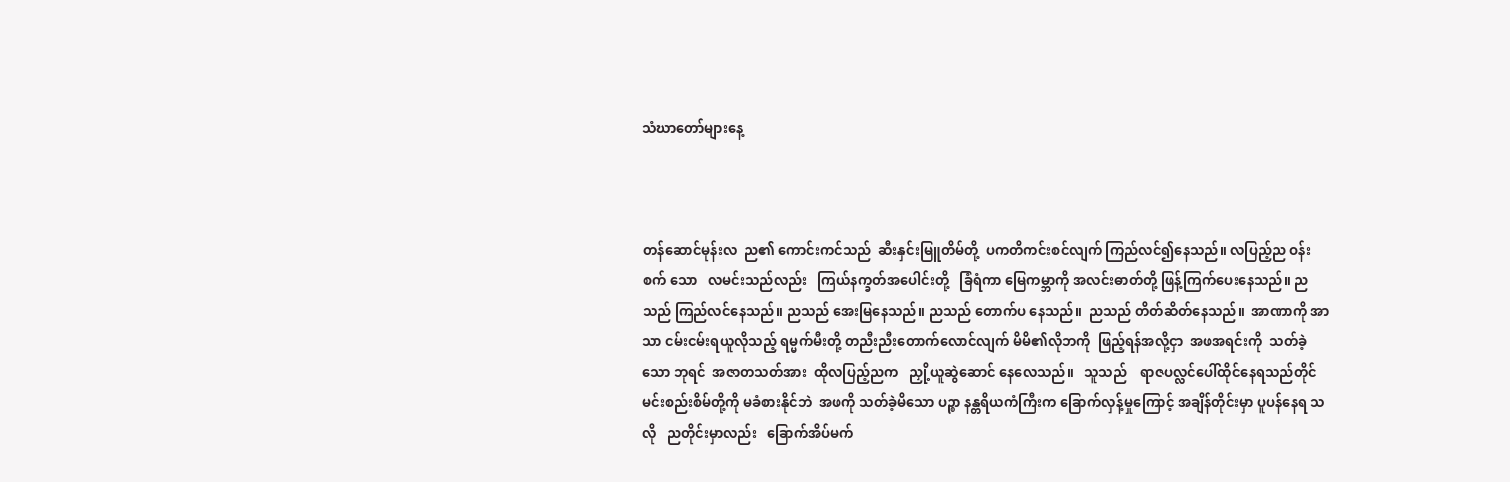သံဃာတော်များနေ့



တန်ဆောင်မုန်းလ  ည၏ ကောင်းကင်သည်  ဆီးနှင်းမြူတိမ်တို့  ပကတိကင်းစင်လျက် ကြည်လင်၍နေသည်။ လပြည့်ည ဝန်းစက် သော   လမင်းသည်လည်း   ကြယ်နက္ခတ်အပေါင်းတို့   ခြံရံကာ မြေကမ္ဘာကို အလင်းဓာတ်တို့ ဖြန့်ကြက်ပေးနေသည်။ ညသည် ကြည်လင်နေသည်။ ညသည် အေးမြနေသည်။ ညသည် တောက်ပ နေသည်။  ညသည် တိတ်ဆိတ်နေသည်။  အာဏာကို အာသာ ငမ်းငမ်းရယူလိုသည့် ရမ္မက်မီးတို့ တညီးညီးတောက်လောင်လျက် မိမိ၏လိုဘကို  ဖြည့်ရန်အလို့ငှာ  အဖအရင်းကို  သတ်ခဲ့သော ဘုရင်  အဇာတသတ်အား  ထိုလပြည့်ညက   ညှို့ယူဆွဲဆောင် နေလေသည်။   သူသည်    ရာဇပလ္လင်ပေါ်ထိုင်နေရသည်တိုင် မင်းစည်းစိမ်တို့ကို မခံစားနိုင်ဘဲ  အဖကို သတ်ခဲ့မိသော ပဉ္စာ နန္တရိယကံကြီးက ခြောက်လှန့်မှုကြောင့် အချိန်တိုင်းမှာ ပူပန်နေရ သလို   ညတိုင်းမှာလည်း   ခြောက်အိပ်မက်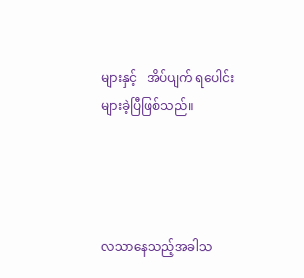များနှင့်   အိပ်ပျက် ရပေါင်း များခဲ့ပြီဖြစ်သည်။




လသာနေသည့်အခါသ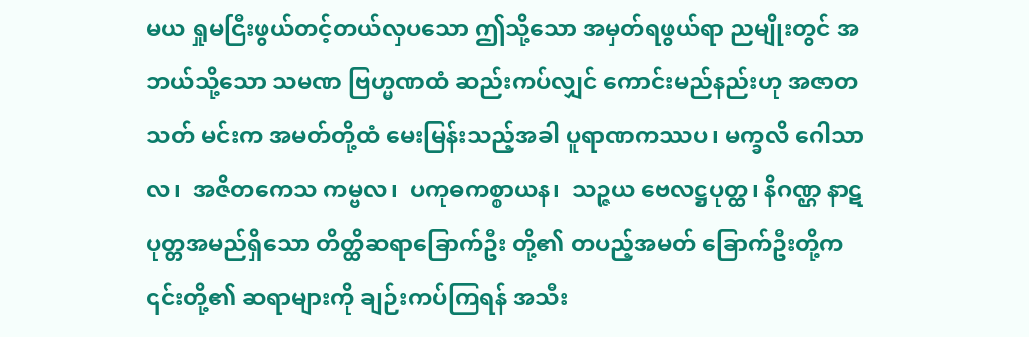မယ ရှုမငြီးဖွယ်တင့်တယ်လှပသော ဤသို့သော အမှတ်ရဖွယ်ရာ ညမျိုးတွင် အဘယ်သို့သော သမဏ ဗြဟ္မဏထံ ဆည်းကပ်လျှင် ကောင်းမည်နည်းဟု အဇာတသတ် မင်းက အမတ်တို့ထံ မေးမြန်းသည့်အခါ ပူရာဏကဿပ၊ မက္ခလိ ဂေါသာလ၊  အဇိတကေသ ကမ္ဗလ၊  ပကုဓကစ္စာယန၊  သဉ္ဇယ ဗေလဋ္ဌပုတ္ထ၊ နိဂဏ္ဌ နာဋပုတ္တအမည်ရှိသော တိတ္ထိဆရာခြောက်ဦး တို့၏ တပည့်အမတ် ခြောက်ဦးတို့က ၎င်းတို့၏ ဆရာများကို ချဉ်းကပ်ကြရန် အသီး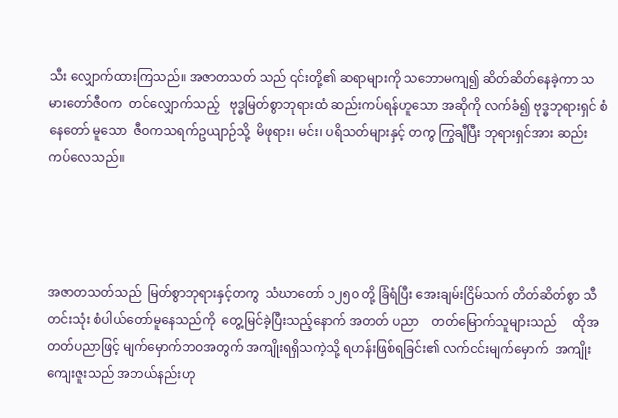သီး လျှောက်ထားကြသည်။ အဇာတသတ် သည် ၎င်းတို့၏ ဆရာများကို သဘောမကျ၍ ဆိတ်ဆိတ်နေခဲ့ကာ သမားတော်ဇီဝက  တင်လျှောက်သည့်   ဗုဒ္ဓမြတ်စွာဘုရားထံ ဆည်းကပ်ရန်ဟူသော အဆိုကို လက်ခံ၍ ဗုဒ္ဓဘုရားရှင် စံနေတော် မူသော  ဇီဝကသရက်ဥယျာဉ်သို့  မိဖုရား၊ မင်း၊ ပရိသတ်များနှင့် တကွ ကြွချီပြီး ဘုရားရှင်အား ဆည်းကပ်လေသည်။




အဇာတသတ်သည်  မြတ်စွာဘုရားနှင့်တကွ  သံဃာတော် ၁၂၅၀ တို့ ခြံရံပြီး အေးချမ်းငြိမ်သက် တိတ်ဆိတ်စွာ သီတင်းသုံး စံပါယ်တော်မူနေသည်ကို  တွေ့မြင်ခဲ့ပြီးသည့်နောက် အတတ် ပညာ    တတ်မြောက်သူများသည်     ထိုအတတ်ပညာဖြင့် မျက်မှောက်ဘဝအတွက် အကျိုးရရှိသကဲ့သို့ ရဟန်းဖြစ်ရခြင်း၏ လက်ငင်းမျက်မှောက်  အကျိုးကျေးဇူးသည် အဘယ်နည်းဟု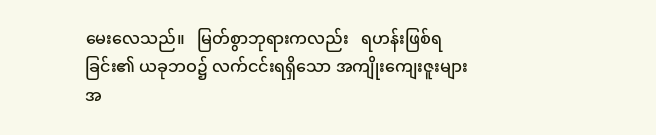မေးလေသည်။   မြတ်စွာဘုရားကလည်း   ရဟန်းဖြစ်ရခြင်း၏ ယခုဘဝ၌ လက်ငင်းရရှိသော အကျိုးကျေးဇူးများအ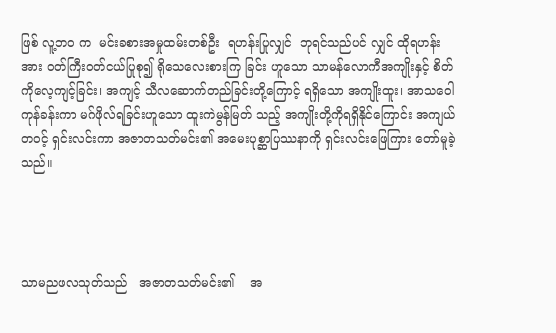ဖြစ် လူ့ဘဝ က  မင်းခစားအမှုထမ်းတစ်ဦး  ရဟန်းပြုလျှင်  ဘုရင်သည်ပင် လျှင် ထိုရဟန်းအား ဝတ်ကြီးဝတ်ငယ်ပြုစု၍ ရိုသေလေးစားကြ ခြင်း ဟူသော သာမန်လောကီအကျိုးနှင့် စိတ်ကိုလေ့ကျင့်ခြင်း၊ အကျင့် သီလဆောက်တည်ခြင်းတို့ကြောင့် ရရှိသော အကျိုးထူး၊ အာသဝေါ ကုန်ခန်းကာ မဂ်ဖိုလ်ရခြင်းဟူသော ထူးကဲမွန်မြတ် သည့် အကျိုးတို့ကိုရရှိနိုင်ကြောင်း အကျယ်တဝင့် ရှင်းလင်းကာ အဇာတသတ်မင်း၏ အမေးပုစ္ဆာပြဿနာကို ရှင်းလင်းဖြေကြား တော်မူခဲ့သည်။




သာမညဖလသုတ်သည်   အဇာတသတ်မင်း၏    အ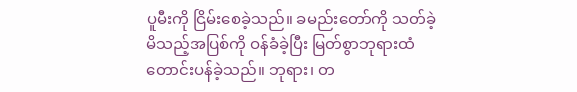ပူမီးကို ငြိမ်းစေခဲ့သည်။ ခမည်းတော်ကို သတ်ခဲ့မိသည့်အပြစ်ကို ဝန်ခံခဲ့ပြီး မြတ်စွာဘုရားထံ တောင်းပန်ခဲ့သည်။ ဘုရား၊ တ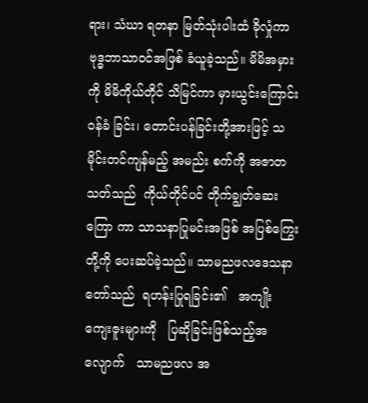ရား၊ သံဃာ ရတနာ မြတ်သုံးပါးထံ ခိုလှုံကာ ဗုဒ္ဓဘာသာဝင်အဖြစ် ခံယူခဲ့သည်။ မိမိအမှားကို မိမိကိုယ်တိုင် သိမြင်ကာ မှားယွင်းကြောင်း ဝန်ခံ ခြင်း၊ တောင်းပန်ခြင်းတို့အားဖြင့် သမိုင်းတင်ကျန်မည့် အမည်း စက်ကို အဇာတသတ်သည်  ကိုယ်တိုင်ပင် တိုက်ချွတ်ဆေးကြော ကာ သာသနာပြုမင်းအဖြစ် အပြစ်ကြွေးတို့ကို ပေးဆပ်ခဲ့သည်။ သာမညဖလဒေသနာတော်သည်  ရဟန်းပြုရခြင်း၏   အကျိုး ကျေးဇူးများကို   ပြဆိုခြင်းဖြစ်သည့်အလျောက်   သာမညဖလ အ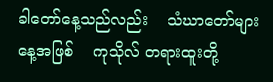ခါတော်နေ့သည်လည်း    သံဃာတော်များနေ့အဖြစ်    ကုသိုလ် တရားထူးတို့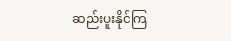ဆည်းပူးနိုင်ကြ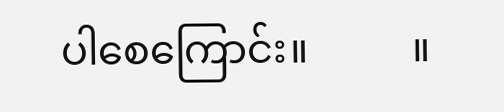ပါစေကြောင်း။          ။